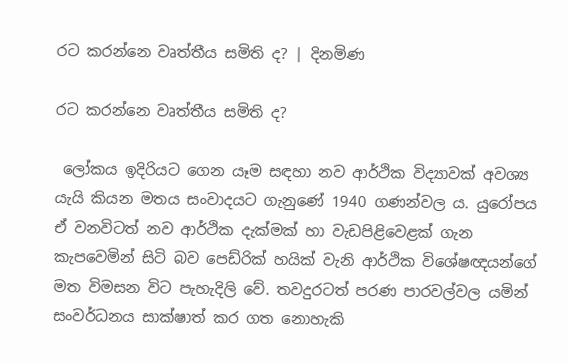රට කරන්නෙ වෘත්තීය සමිති ද? | දිනමිණ

රට කරන්නෙ වෘත්තීය සමිති ද?

 ලෝකය ඉදිරියට ගෙන යෑම සඳහා නව ආර්ථික විද්‍යාවක් අවශ්‍ය යැයි කියන මතය සංවාදයට ගැනුණේ 1940 ගණන්වල ය. යුරෝපය ඒ වනවිටත් නව ආර්ථික දැක්මක් හා වැඩපිළිවෙළක් ගැන කැපවෙමින් සිටි බව පෙඩ්රික් හයික් වැනි ආර්ථික විශේෂඥයන්ගේ මත විමසන විට පැහැදිලි වේ. තවදුරටත් පරණ පාරවල්වල යමින් සංවර්ධනය සාක්ෂාත් කර ගත නොහැකි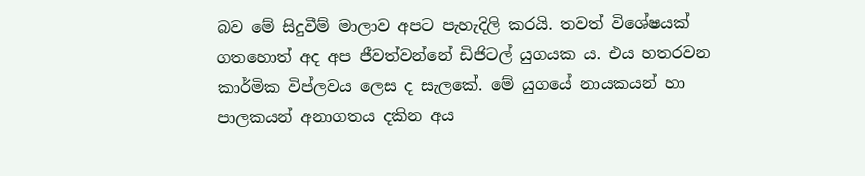බව මේ සිදුවීම් මාලාව අපට පැහැදිලි කරයි. තවත් විශේෂයක් ගතහොත් අද අප ජීවත්වන්නේ ඩිජිටල් යුගයක ය. එය හතරවන කාර්මික විප්ලවය ලෙස ද සැලකේ. මේ යුගයේ නායකයන් හා පාලකයන් අනාගතය දකින අය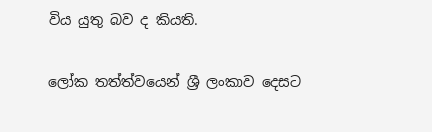විය යුතු බව ද කියති.

ලෝක තත්ත්වයෙන් ශ්‍රී ලංකාව දෙසට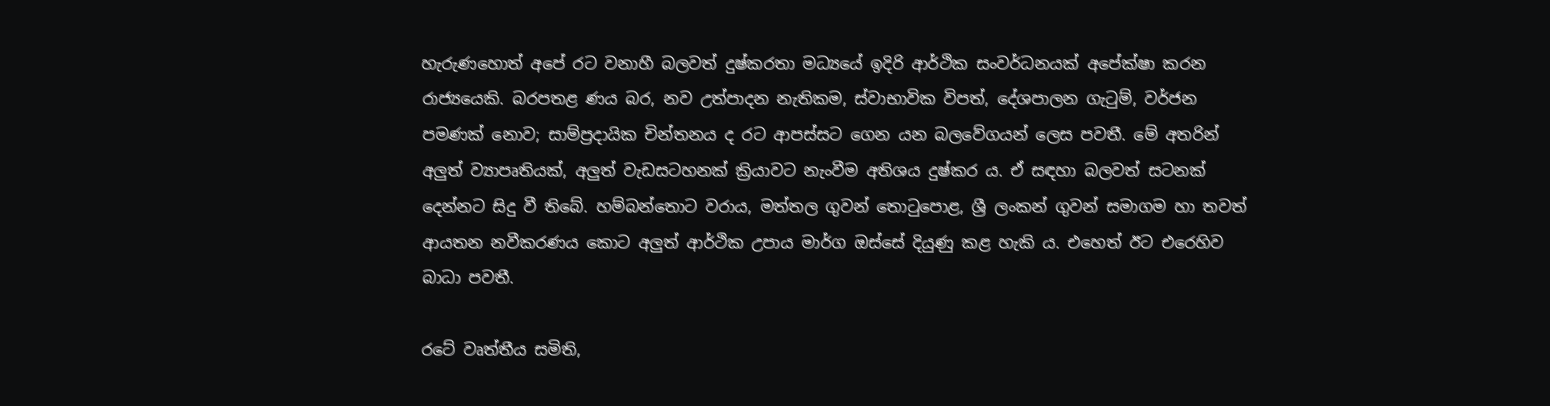හැරුණහොත් අපේ රට වනාහී බලවත් දුෂ්කරතා මධ්‍යයේ ඉදිරි ආර්ථික සංවර්ධනයක් අපේක්ෂා කරන රාජ්‍යයෙකි. බරපතළ ණය බර, නව උත්පාදන නැතිකම, ස්වාභාවික විපත්, දේශපාලන ගැටුම්, වර්ජන පමණක් නොව; සාම්ප්‍රදායික චින්තනය ද රට ආපස්සට ගෙන යන බලවේගයන් ලෙස පවතී. මේ අතරින් අලුත් ව්‍යාපෘතියක්, අලුත් වැඩසටහනක් ක්‍රියාවට නැංවීම අතිශය දුෂ්කර ය. ඒ සඳහා බලවත් සටනක් දෙන්නට සිදු වී තිබේ. හම්බන්තොට වරාය, මත්තල ගුවන් තොටුපොළ, ශ්‍රී ලංකන් ගුවන් සමාගම හා තවත් ආයතන නවීකරණය කොට අලුත් ආර්ථික උපාය මාර්ග ඔස්සේ දියුණු කළ හැකි ය. එහෙත් ඊට එරෙහිව බාධා පවතී.

රටේ වෘත්තීය සමිති,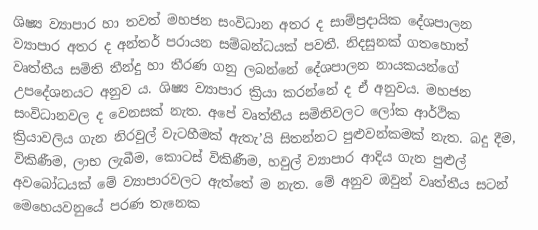ශිෂ්‍ය ව්‍යාපාර හා තවත් මහජන සංවිධාන අතර ද සාම්ප්‍රදායික දේශපාලන ව්‍යාපාර අතර ද අන්තර් පරායන සම්බන්ධයක් පවතී. නිදසුනක් ගතහොත් වෘත්තීය සමිති තීන්දු හා තීරණ ගනු ලබන්නේ දේශපාලන නායකයන්ගේ උපදේශනයට අනුව ය. ශිෂ්‍ය ව්‍යාපාර ක්‍රියා කරන්නේ ද ඒ අනුවය. මහජන සංවිධානවල ද වෙනසක් නැත. අපේ වෘත්තීය සමිතිවලට ලෝක ආර්ථික ක්‍රියාවලිය ගැන නිරවුල් වැටහීමක් ඇතැ’යි සිතන්නට පුළුවන්කමක් නැත. බදු දීම, විකිණීම, ලාභ ලැබීම, කොටස් විකිණීම, හවුල් ව්‍යාපාර ආදිය ගැන පුළුල් අවබෝධයක් මේ ව්‍යාපාරවලට ඇත්තේ ම නැත. මේ අනුව ඔවුන් වෘත්තීය සටන් මෙහෙයවනුයේ පරණ තැනෙක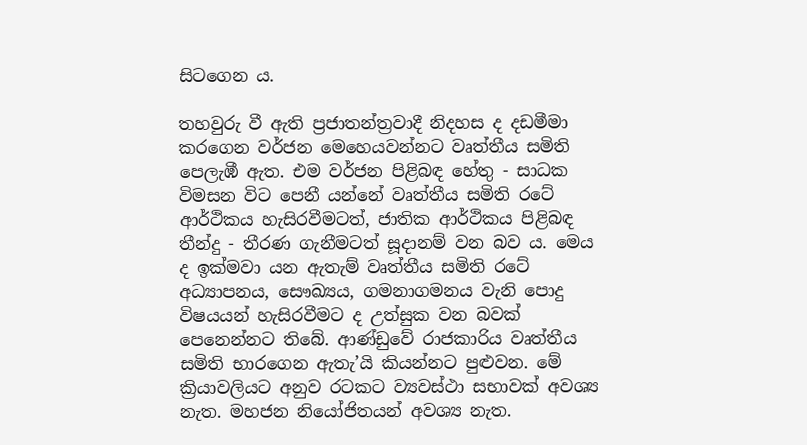සිටගෙන ය.

තහවුරු වී ඇති ප්‍රජාතන්ත්‍රවාදී නිදහස ද දඩමීමා කරගෙන වර්ජන මෙහෙයවන්නට වෘත්තීය සමිති පෙලැඹී ඇත. එම වර්ජන පිළිබඳ හේතු - සාධක විමසන විට පෙනී යන්නේ වෘත්තීය සමිති රටේ ආර්ථිකය හැසිරවීමටත්, ජාතික ආර්ථිකය පිළිබඳ තීන්දු - තීරණ ගැනීමටත් සූදානම් වන බව ය. මෙය ද ඉක්මවා යන ඇතැම් වෘත්තීය සමිති රටේ අධ්‍යාපනය, සෞඛ්‍යය, ගමනාගමනය වැනි පොදු විෂයයන් හැසිරවීමට ද උත්සුක වන බවක් පෙනෙන්නට තිබේ. ආණ්ඩුවේ රාජකාරිය වෘත්තීය සමිති භාරගෙන ඇතැ’යි කියන්නට පුළුවන. මේ ක්‍රියාවලියට අනුව රටකට ව්‍යවස්ථා සභාවක් අවශ්‍ය නැත. මහජන නියෝජිතයන් අවශ්‍ය නැත.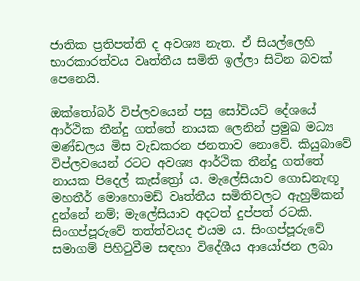ජාතික ප්‍රතිපත්ති ද අවශ්‍ය නැත. ඒ සියල්ලෙහි භාරකාරත්වය වෘත්තීය සමිති ඉල්ලා සිටින බවක් පෙනෙයි.

ඔක්තෝබර් විප්ලවයෙන් පසු සෝවියට් දේශයේ ආර්ථික තීන්දු ගත්තේ නායක ලෙනින් ප්‍රමුඛ මධ්‍ය මණ්ඩලය මිස වැඩකරන ජනතාව නොවේ. කියුබාවේ විප්ලවයෙන් රටට අවශ්‍ය ආර්ථික තීන්දු ගත්තේ නායක පිදෙල් කැස්ත්‍රෝ ය. මැලේසියාව ගොඩනැඟූ මහතීර් මොහොමඩ් වෘත්තීය සමිතිවලට ඇහුම්කන් දුන්නේ නම්; මැලේසියාව අදටත් දුප්පත් රටකි. සිංගප්පූරුවේ තත්ත්වයද එයම ය. සිංගප්පූරුවේ සමාගම් පිහිටුවීම සඳහා විදේශීය ආයෝජන ලබා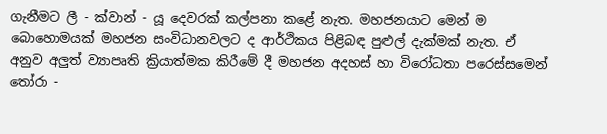ගැනීමට ලී - ක්වාන් - යූ දෙවරක් කල්පනා කළේ නැත. මහජනයාට මෙන් ම බොහොමයක් මහජන සංවිධානවලට ද ආර්ථිකය පිළිබඳ පුළුල් දැක්මක් නැත. ඒ අනුව අලුත් ව්‍යාපෘති ක්‍රියාත්මක කිරීමේ දී මහජන අදහස් හා විරෝධතා පරෙස්සමෙන් තෝරා -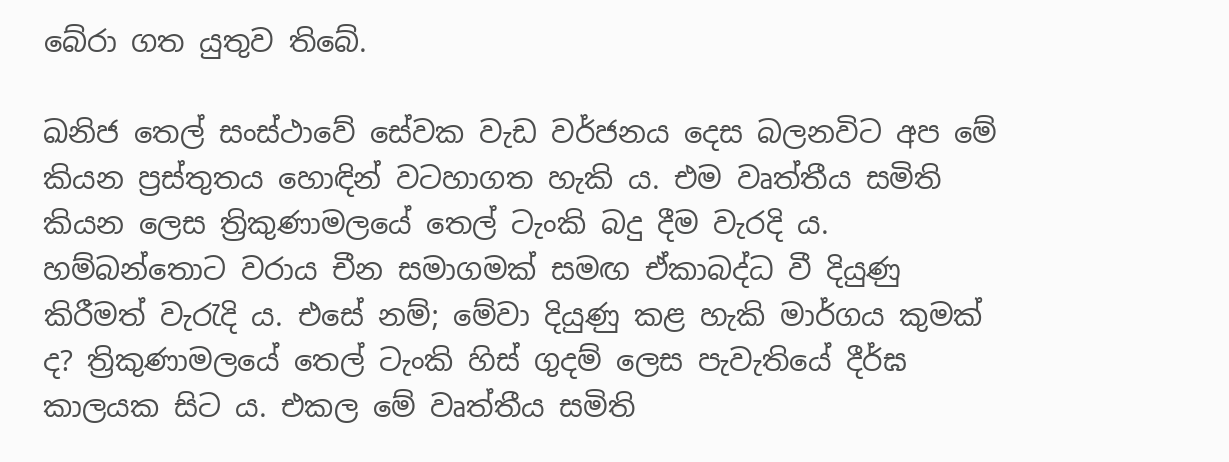බේරා ගත යුතුව තිබේ.

ඛනිජ තෙල් සංස්ථාවේ සේවක වැඩ වර්ජනය දෙස බලනවිට අප මේ කියන ප්‍රස්තුතය හොඳින් වටහාගත හැකි ය. එම වෘත්තීය සමිති කියන ලෙස ත්‍රිකුණාමලයේ තෙල් ටැංකි බදු දීම වැරදි ය. හම්බන්තොට වරාය චීන සමාගමක් සමඟ ඒකාබද්ධ වී දියුණු කිරීමත් වැරැදි ය. එසේ නම්; මේවා දියුණු කළ හැකි මාර්ගය කුමක් ද? ත්‍රිකුණාමලයේ තෙල් ටැංකි හිස් ගුදම් ලෙස පැවැතියේ දීර්ඝ කාලයක සිට ය. එකල මේ වෘත්තීය සමිති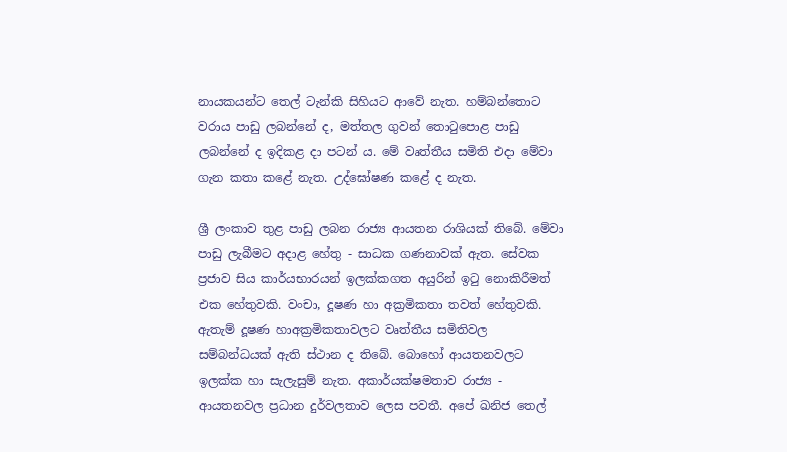නායකයන්ට තෙල් ටැන්කි සිහියට ආවේ නැත. හම්බන්තොට වරාය පාඩු ලබන්නේ ද, මත්තල ගුවන් තොටුපොළ පාඩු ලබන්නේ ද ඉදිකළ දා පටන් ය. මේ වෘත්තීය සමිති එදා මේවා ගැන කතා ක‍ළේ නැත. උද්ඝෝෂණ කළේ ද නැත.

ශ්‍රී ලංකාව තුළ පාඩු ලබන රාජ්‍ය ආයතන රාශියක් තිබේ. මේවා පාඩු ලැබීමට අදාළ හේතු - සාධක ගණනාවක් ඇත. සේවක ප්‍රජාව සිය කාර්යභාරයන් ඉලක්කගත අයුරින් ඉටු නොකිරීමත් එක හේතුවකි. වංචා, දූෂණ හා අක්‍රමිකතා තවත් හේතුවකි. ඇතැම් දූෂණ හාඅක්‍රමිකතාවලට වෘත්තීය සමිතිවල සම්බන්ධයක් ඇති ස්ථාන ද තිබේ. බොහෝ ආයතනවලට ඉලක්ක හා සැලැසුම් නැත. අකාර්යක්ෂමතාව රාජ්‍ය - ආයතනවල ප්‍රධාන දුර්වලතාව ලෙස පවතී. අපේ ඛනිජ තෙල්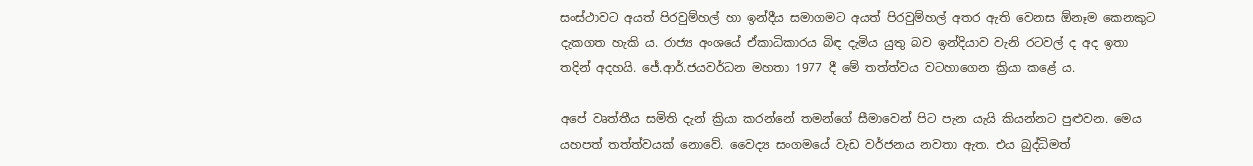සංස්ථාවට අයත් පිරවුම්හල් හා ඉන්දීය සමාගමට අයත් පිරවුම්හල් අතර ඇති වෙනස ඕනෑම කෙනකුට දැකගත හැකි ය. රාජ්‍ය අංශයේ ඒකාධිකාරය බිඳ දැමිය යුතු බව ඉන්දියාව වැනි රටවල් ද අද ඉතා තදින් අදහයි. ජේ.ආර්.ජයවර්ධන මහතා 1977 දී මේ තත්ත්වය වටහාගෙන ක්‍රියා ක‍ළේ ය.

අපේ වෘත්තීය සමිති දැන් ක්‍රියා කරන්නේ තමන්ගේ සීමාවෙන් පිට පැන යැයි කියන්නට පුළුවන. මෙය යහපත් තත්ත්වයක් නොවේ. වෛද්‍ය සංගමයේ වැඩ වර්ජනය නවතා ඇත. එය බුද්ධිමත්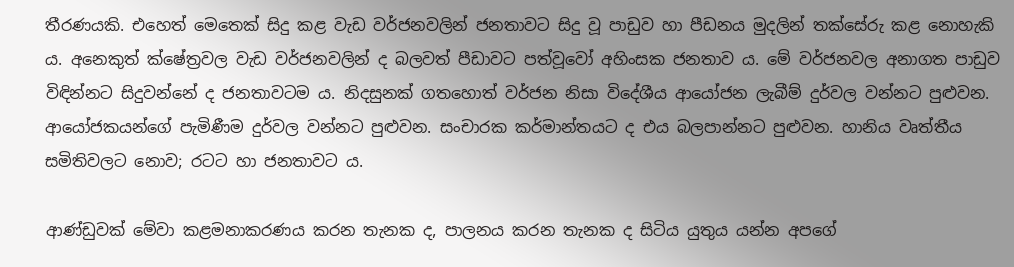තීරණයකි. එහෙත් මෙතෙක් සිදු කළ වැඩ වර්ජනවලින් ජනතාවට සිදු වූ පාඩුව හා පීඩනය මුදලින් තක්සේරු කළ නොහැකි ය. අනෙකුත් ක්ෂේත්‍රවල වැඩ වර්ජනවලින් ද බලවත් පීඩාවට පත්වූවෝ අහිංසක ජනතාව ය. මේ වර්ජනවල අනාගත පාඩුව විඳින්නට සිදුවන්නේ ද ජනතාවටම ය. නිදසුනක් ‍ගතහොත් වර්ජන නිසා විදේශීය ආයෝජන ලැබීම් දුර්වල වන්නට පුළුවන. ආයෝජකයන්ගේ පැමිණීම දුර්වල වන්නට පුළුවන. සංචාරක කර්මාන්තයට ද එය බලපාන්නට පුළුවන. හානිය වෘත්තීය සමිතිවලට නොව; රටට හා ජනතාවට ය.

ආණ්ඩුවක් මේවා කළමනාකරණය කරන තැනක ද, පාලනය කරන තැනක ද සිටිය යුතුය යන්න අපගේ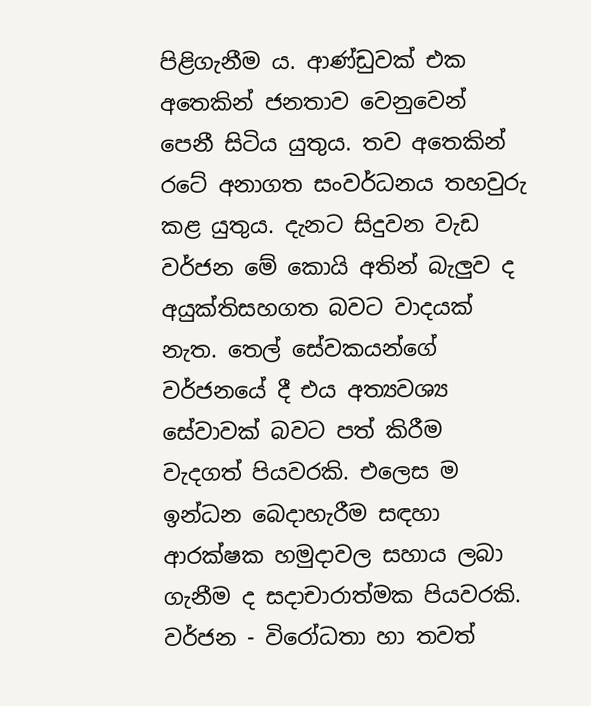පිළිගැනීම ය. ආණ්ඩුවක් එක අතෙකින් ජනතාව වෙනුවෙන් පෙනී සිටිය යුතුය. තව අතෙකින් රටේ අනාගත සංවර්ධනය තහවුරු කළ යුතුය. දැනට සිදුවන වැඩ වර්ජන මේ කොයි අතින් බැලුව ද අයුක්තිසහගත බවට වාදයක් නැත. තෙල් සේවකයන්ගේ වර්ජනයේ දී එය අත්‍යවශ්‍ය සේවාවක් බවට පත් කිරීම වැදගත් පියවරකි. එලෙස ම ඉන්ධන බෙදාහැරීම සඳහා ආරක්ෂක හමුදාවල සහාය ලබා ගැනීම ද සදාචාරාත්මක පියවරකි. වර්ජන - විරෝධතා හා තවත්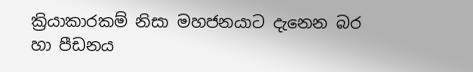ක්‍රියාකාරකම් නිසා මහජනයාට දැනෙන බර හා පීඩනය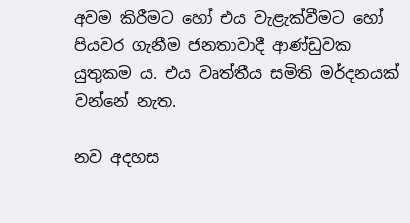අවම කිරීමට හෝ එය වැළැක්වීමට හෝ පියවර ගැනීම ජනතාවාදී ආණ්ඩුවක යුතුකම ය. එය වෘත්තීය සමිති මර්දනයක් වන්නේ නැත.

නව අදහස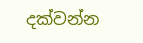දක්වන්න